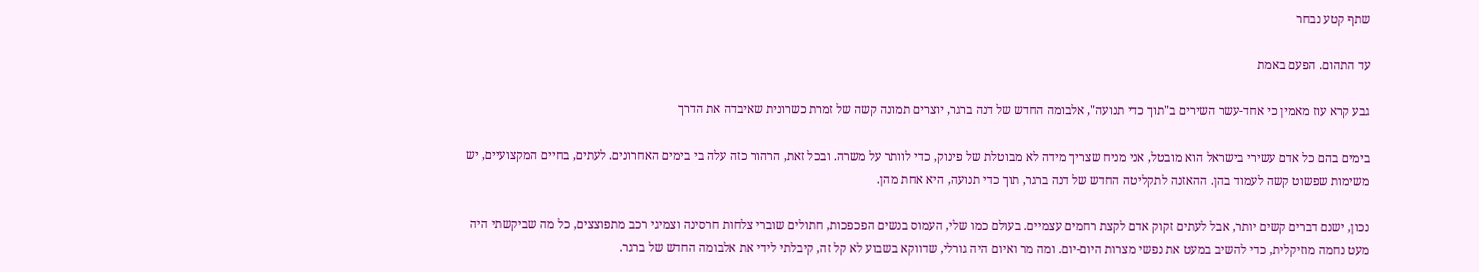שתף קטע נבחר

עד התהום. הפעם באמת

גבע קרא עוז מאמין כי אחד-עשר השירים ב"תוך כדי תנועה", אלבומה החדש של דנה ברגר, יוצרים תמונה קשה של זמרת כשרונית שאיבדה את הדרך

בימים בהם כל אדם עשירי בישראל הוא מובטל, אני מניח שצריך מידה לא מבוטלת של פינוק, כדי לוותר על משרה. ובכל זאת, הרהור כזה עלה בי בימים האחרונים. לעתים, בחיים המקצועיים, יש משימות שפשוט קשה לעמוד בהן. ההאזנה לתקליטה החדש של דנה ברגר, תוך כדי תנועה, היא אחת מהן.

נכון, ישנם דברים קשים יותר, אבל לעתים זקוק אדם לקצת רחמים עצמיים. בעולם כמו שלי, העמוס בנשים הפכפכות, חתולים שוברי צלחות חרסינה וצמיגי רכב מתפוצצים, כל מה שביקשתי היה מעט נחמה מוזיקלית, כדי להשיב במעט את נפשי מצרות היום-יום. ומה מר ואיום היה גורלי, שדווקא בשבוע לא קל זה, קיבלתי לידי את אלבומה החדש של ברגר.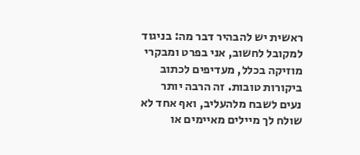ראשית יש להבהיר דבר מה: בניגוד למקובל לחשוב, אני בפרט ומבקרי מוזיקה בכלל, מעדיפים לכתוב ביקורות טובות. זה הרבה יותר נעים לשבח מלהעליב, ואף אחד לא שולח לך מיילים מאיימים או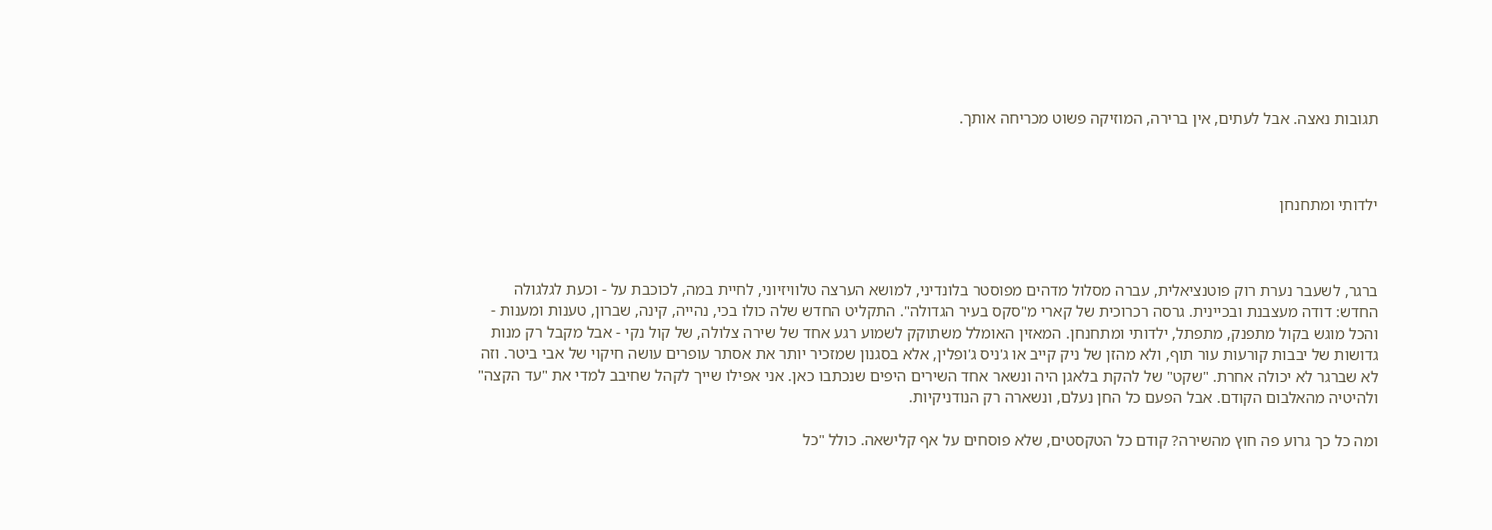תגובות נאצה. אבל לעתים, אין ברירה, המוזיקה פשוט מכריחה אותך.



ילדותי ומתחנחן



ברגר, לשעבר נערת רוק פוטנציאלית, עברה מסלול מדהים מפוסטר בלונדיני, למושא הערצה טלוויזיוני, לחיית במה, לכוכבת על - וכעת לגלגולה החדש: דודה מעצבנת ובכיינית. גרסה רכרוכית של קארי מ"סקס בעיר הגדולה". התקליט החדש שלה כולו בכי, נהייה, קינה, שברון, טענות ומענות - והכל מוגש בקול מתפנק, מתפתל, ילדותי ומתחנחן. המאזין האומלל משתוקק לשמוע רגע אחד של שירה צלולה, של קול נקי - אבל מקבל רק מנות גדושות של יבבות קורעות עור תוף, ולא מהזן של ניק קייב או ג'ניס ג'ופלין, אלא בסגנון שמזכיר יותר את אסתר עופרים עושה חיקוי של אבי ביטר. וזה לא שברגר לא יכולה אחרת. "שקט" של להקת בלאגן היה ונשאר אחד השירים היפים שנכתבו כאן. אני אפילו שייך לקהל שחיבב למדי את "עד הקצה" ולהיטיה מהאלבום הקודם. אבל הפעם כל החן נעלם, ונשארה רק הנודניקיות.

ומה כל כך גרוע פה חוץ מהשירה? קודם כל הטקסטים, שלא פוסחים על אף קלישאה. כולל "כל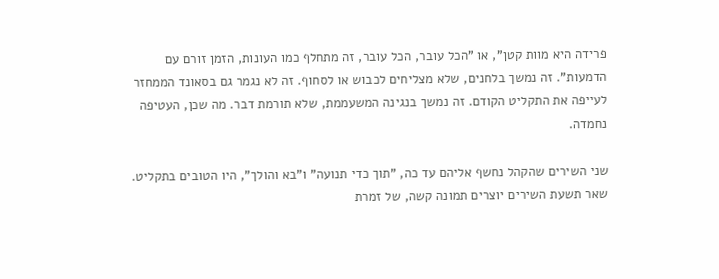פרידה היא מוות קטן", או "הכל עובר, הכל עובר, זה מתחלף כמו העונות, הזמן זורם עם הדמעות". זה נמשך בלחנים, שלא מצליחים לכבוש או לסחוף. זה לא נגמר גם בסאונד הממחזר לעייפה את התקליט הקודם. זה נמשך בנגינה המשעממת, שלא תורמת דבר. מה שכן, העטיפה נחמדה.

שני השירים שהקהל נחשף אליהם עד כה, "תוך כדי תנועה" ו"בא והולך", היו הטובים בתקליט. שאר תשעת השירים יוצרים תמונה קשה, של זמרת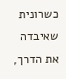כשרונית שאיבדה את הדרך,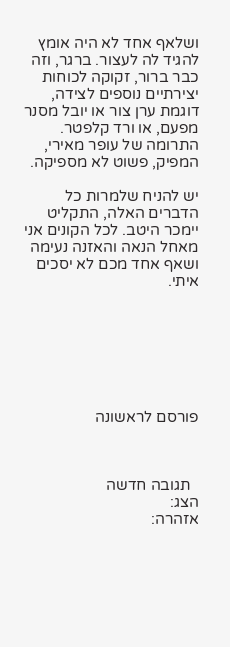ושלאף אחד לא היה אומץ להגיד לה לעצור. ברגר, וזה כבר ברור, זקוקה לכוחות יצירתיים נוספים לצידה, דוגמת ערן צור או יובל מסנר מפעם, או ורד קלפטר. התרומה של עופר מאירי, המפיק, פשוט לא מספיקה.

יש להניח שלמרות כל הדברים האלה, התקליט יימכר היטב. לכל הקונים אני מאחל הנאה והאזנה נעימה ושאף אחד מכם לא יסכים איתי.







פורסם לראשונה



  תגובה חדשה
הצג:
אזהרה: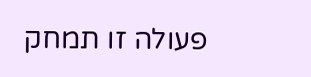פעולה זו תמחק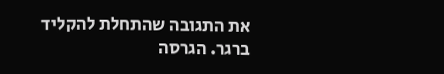את התגובה שהתחלת להקליד
ברגר. הגרסה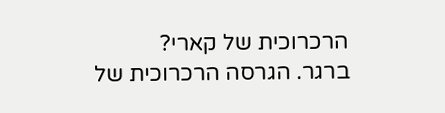הרכרוכית של קארי?
ברגר. הגרסה הרכרוכית של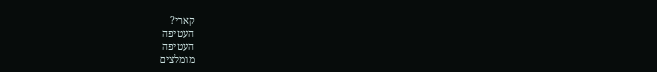קארי?
העטיפה
העטיפה
מומלצים